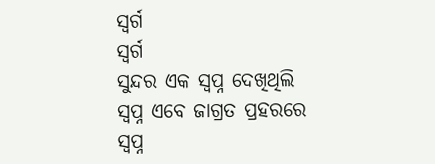ସ୍ୱର୍ଗ
ସ୍ୱର୍ଗ
ସୁନ୍ଦର ଏକ ସ୍ବପ୍ନ ଦେଖିଥିଲି
ସ୍ବପ୍ନ ଏବେ ଜାଗ୍ରତ ପ୍ରହରରେ
ସ୍ବପ୍ନ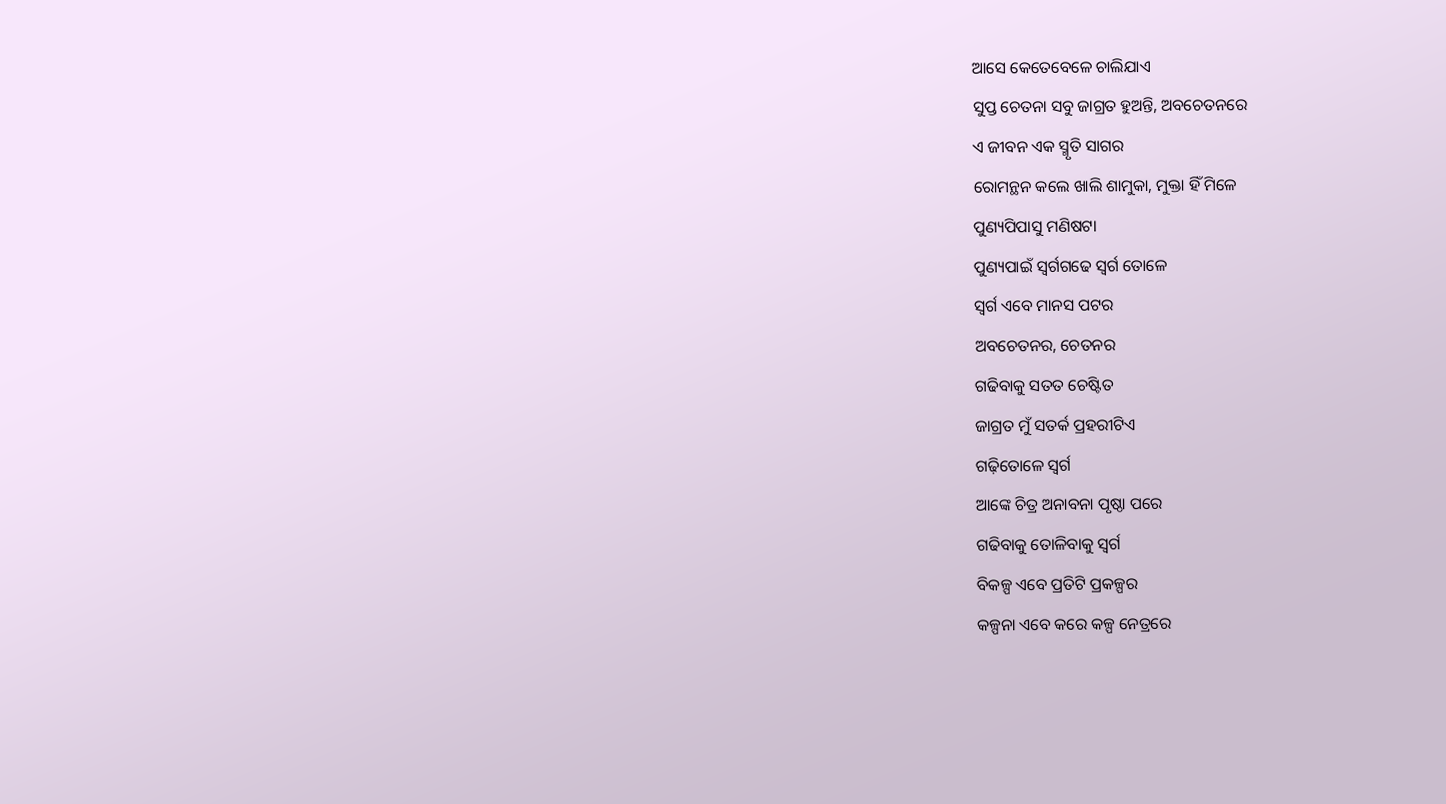ଆସେ କେତେବେଳେ ଚାଲିଯାଏ
ସୁପ୍ତ ଚେତନା ସବୁ ଜାଗ୍ରତ ହୁଅନ୍ତି, ଅବଚେତନରେ
ଏ ଜୀବନ ଏକ ସ୍ମୃତି ସାଗର
ରୋମନ୍ଥନ କଲେ ଖାଲି ଶାମୁକା, ମୁକ୍ତା ହିଁ ମିଳେ
ପୁଣ୍ୟପିପାସୁ ମଣିଷଟା
ପୁଣ୍ୟପାଇଁ ସ୍ବର୍ଗଗଢେ ସ୍ୱର୍ଗ ତୋଳେ
ସ୍ୱର୍ଗ ଏବେ ମାନସ ପଟର
ଅବଚେତନର, ଚେତନର
ଗଢିବାକୁ ସତତ ଚେଷ୍ଟିତ
ଜାଗ୍ରତ ମୁଁ ସତର୍କ ପ୍ରହରୀଟିଏ
ଗଢ଼ିତୋଳେ ସ୍ୱର୍ଗ
ଆଙ୍କେ ଚିତ୍ର ଅନାବନା ପୃଷ୍ଠା ପରେ
ଗଢିବାକୁ ତୋଳିବାକୁ ସ୍ୱର୍ଗ
ବିକଳ୍ପ ଏବେ ପ୍ରତିଟି ପ୍ରକଳ୍ପର
କଳ୍ପନା ଏବେ କରେ କଳ୍ପ ନେତ୍ରରେ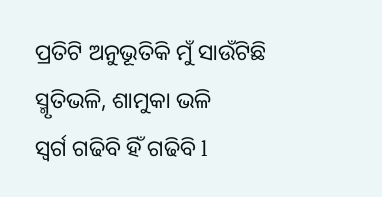ପ୍ରତିଟି ଅନୁଭୂତିକି ମୁଁ ସାଉଁଟିଛି
ସ୍ମୃତିଭଳି, ଶାମୁକା ଭଳି
ସ୍ୱର୍ଗ ଗଢିବି ହିଁ ଗଢିବି l